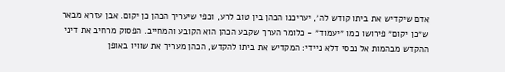אדם שיקדיש את ביתו קודש לה׳, יעריכנו הכהן בין טוב לרע, וכפי שיעריך הכהן כן יקום. אבן עזרא מבאר ש״כן יקום״ פירושו כמו ״יעמוד״ - כלומר הערך שקבע הכהן הוא הקובע והמחייב. הפסוק מרחיב את דיני ההקדש מבהמות אל נכסי דלא ניידי: המקדיש את ביתו להקדש, הכהן מעריך את שוויו באופן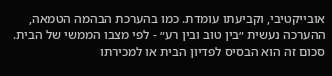אובייקטיבי, וקביעתו עומדת. כמו בהערכת הבהמה הטמאה, ההערכה נעשית ״בין טוב ובין רע״ - לפי מצבו הממשי של הבית. סכום זה הוא הבסיס לפדיון הבית או למכירתו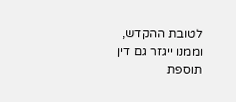לטובת ההקדש, וממנו ייגזר גם דין תוספת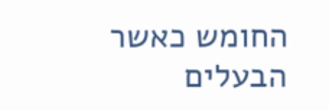החומש כאשר הבעלים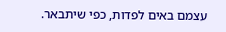עצמם באים לפדות, כפי שיתבאר.